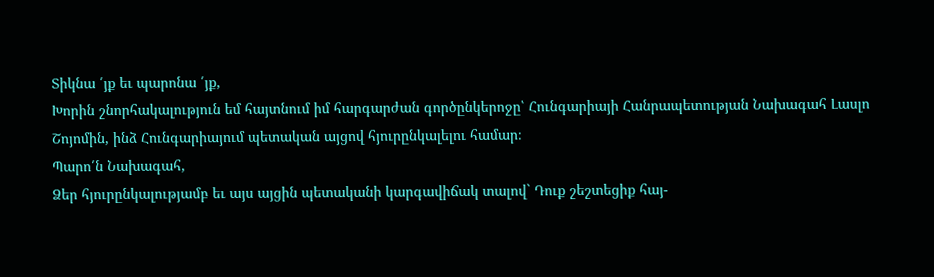Տիկնա ՛յք եւ պարոնա ՛յք,
Խորին շնորհակալություն եմ հայտնում իմ հարգարժան գործընկերոջը՝ Հունգարիայի Հանրապետության Նախագահ Լասլո Շոյոմին, ինձ Հունգարիայում պետական այցով հյուրընկալելու համար։
Պարո՛ն Նախագահ,
Ձեր հյուրընկալությամբ եւ այս այցին պետականի կարգավիճակ տալով` Դուք շեշտեցիք հայ-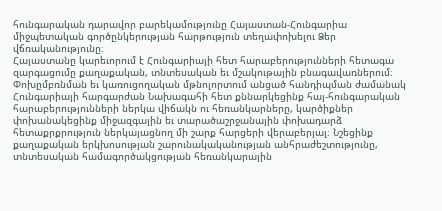հունգարական դարավոր բարեկամությունը Հայաստան-Հունգարիա միջպետական գործընկերության հարթություն տեղափոխելու Ձեր վճռականությունը։
Հայաստանը կարեւորում է Հունգարիայի հետ հարաբերությունների հետագա զարգացումը քաղաքական, տնտեսական եւ մշակութային բնագավառներում։ Փոխըմբռնման եւ կառուցողական մթնոլորտում անցած հանդիպման ժամանակ Հունգարիայի հարգարժան Նախագահի հետ քննարկեցինք հայ-հունգարական հարաբերությունների ներկա վիճակն ու հեռանկարները, կարծիքներ փոխանակեցինք միջազգային եւ տարածաշրջանային փոխադարձ հետաքրքրություն ներկայացնող մի շարք հարցերի վերաբերյալ։ Նշեցինք քաղաքական երկխոսության շարունակականության անհրաժեշտությունը, տնտեսական համագործակցության հեռանկարային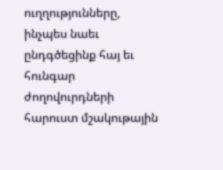ուղղությունները, ինչպես նաեւ ընդգծեցինք հայ եւ հունգար ժողովուրդների հարուստ մշակութային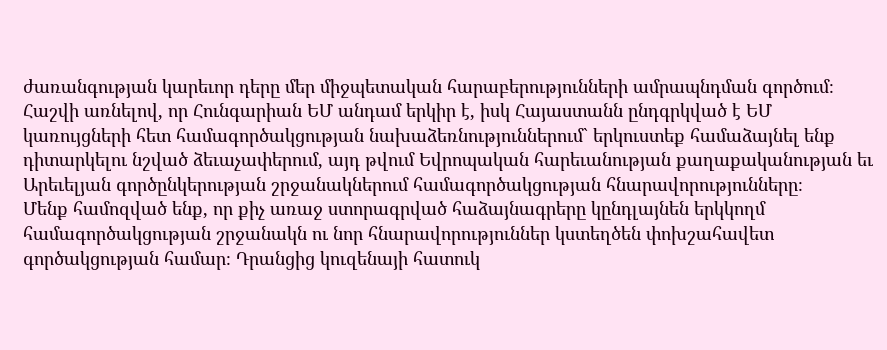ժառանգության կարեւոր դերը մեր միջպետական հարաբերությունների ամրապնդման գործում։
Հաշվի առնելով, որ Հունգարիան ԵՄ անդամ երկիր է, իսկ Հայաստանն ընդգրկված է ԵՄ կառույցների հետ համագործակցության նախաձեռնություններում` երկուստեք համաձայնել ենք դիտարկելու նշված ձեւաչափերում, այդ թվում Եվրոպական հարեւանության քաղաքականության եւ Արեւելյան գործընկերության շրջանակներում համագործակցության հնարավորությունները։
Մենք համոզված ենք, որ քիչ առաջ ստորագրված հաձայնագրերը կընդլայնեն երկկողմ համագործակցության շրջանակն ու նոր հնարավորություններ կստեղծեն փոխշահավետ գործակցության համար։ Դրանցից կուզենայի հատուկ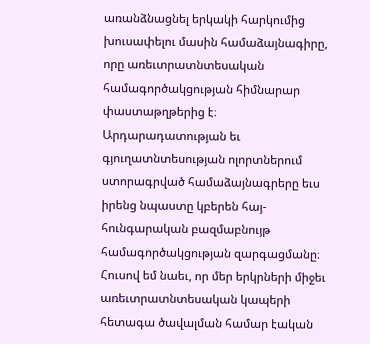առանձնացնել երկակի հարկումից խուսափելու մասին համաձայնագիրը, որը առեւտրատնտեսական համագործակցության հիմնարար փաստաթղթերից է։ Արդարադատության եւ գյուղատնտեսության ոլորտներում ստորագրված համաձայնագրերը եւս իրենց նպաստը կբերեն հայ-հունգարական բազմաբնույթ համագործակցության զարգացմանը։ Հուսով եմ նաեւ, որ մեր երկրների միջեւ առեւտրատնտեսական կապերի հետագա ծավալման համար էական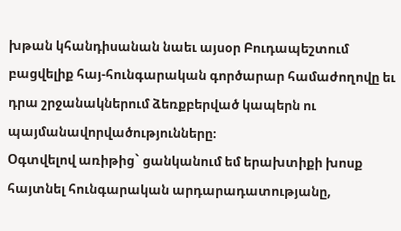խթան կհանդիսանան նաեւ այսօր Բուդապեշտում բացվելիք հայ-հունգարական գործարար համաժողովը եւ դրա շրջանակներում ձեռքբերված կապերն ու պայմանավորվածությունները։
Օգտվելով առիթից` ցանկանում եմ երախտիքի խոսք հայտնել հունգարական արդարադատությանը,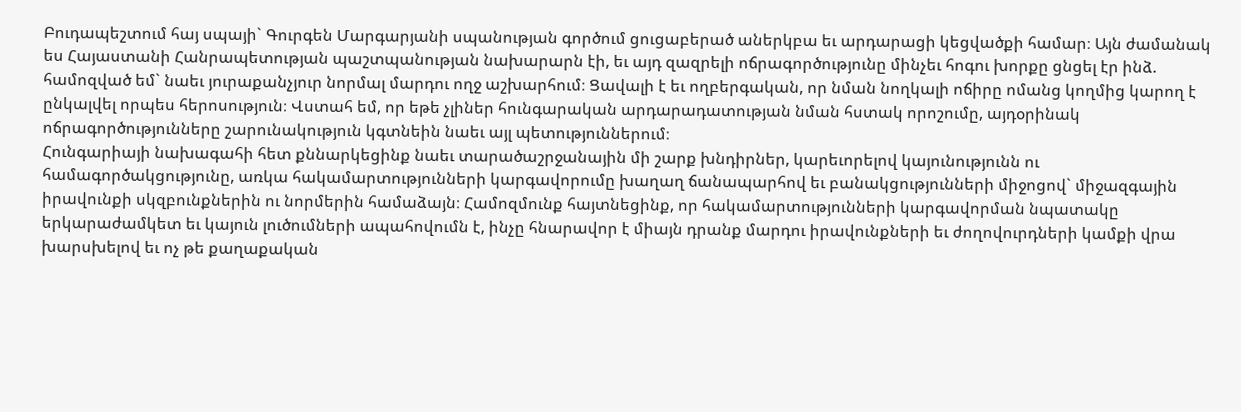Բուդապեշտում հայ սպայի` Գուրգեն Մարգարյանի սպանության գործում ցուցաբերած աներկբա եւ արդարացի կեցվածքի համար։ Այն ժամանակ ես Հայաստանի Հանրապետության պաշտպանության նախարարն էի, եւ այդ զազրելի ոճրագործությունը մինչեւ հոգու խորքը ցնցել էր ինձ. համոզված եմ` նաեւ յուրաքանչյուր նորմալ մարդու ողջ աշխարհում։ Ցավալի է եւ ողբերգական, որ նման նողկալի ոճիրը ոմանց կողմից կարող է ընկալվել որպես հերոսություն։ Վստահ եմ, որ եթե չլիներ հունգարական արդարադատության նման հստակ որոշումը, այդօրինակ ոճրագործությունները շարունակություն կգտնեին նաեւ այլ պետություններում։
Հունգարիայի նախագահի հետ քննարկեցինք նաեւ տարածաշրջանային մի շարք խնդիրներ, կարեւորելով կայունությունն ու համագործակցությունը, առկա հակամարտությունների կարգավորումը խաղաղ ճանապարհով եւ բանակցությունների միջոցով` միջազգային իրավունքի սկզբունքներին ու նորմերին համաձայն։ Համոզմունք հայտնեցինք, որ հակամարտությունների կարգավորման նպատակը երկարաժամկետ եւ կայուն լուծումների ապահովումն է, ինչը հնարավոր է միայն դրանք մարդու իրավունքների եւ ժողովուրդների կամքի վրա խարսխելով եւ ոչ թե քաղաքական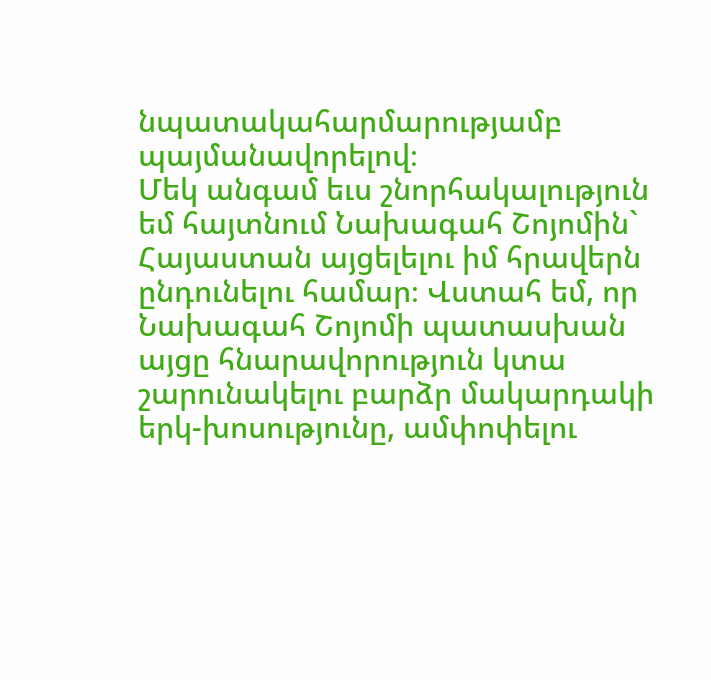նպատակահարմարությամբ պայմանավորելով։
Մեկ անգամ եւս շնորհակալություն եմ հայտնում Նախագահ Շոյոմին` Հայաստան այցելելու իմ հրավերն ընդունելու համար։ Վստահ եմ, որ Նախագահ Շոյոմի պատասխան այցը հնարավորություն կտա շարունակելու բարձր մակարդակի երկ-խոսությունը, ամփոփելու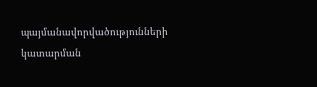պայմանավորվածությունների կատարման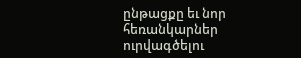ընթացքը եւ նոր հեռանկարներ ուրվագծելու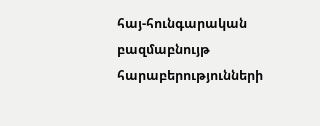հայ-հունգարական բազմաբնույթ հարաբերությունների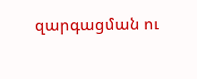զարգացման ու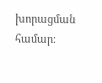խորացման համար։